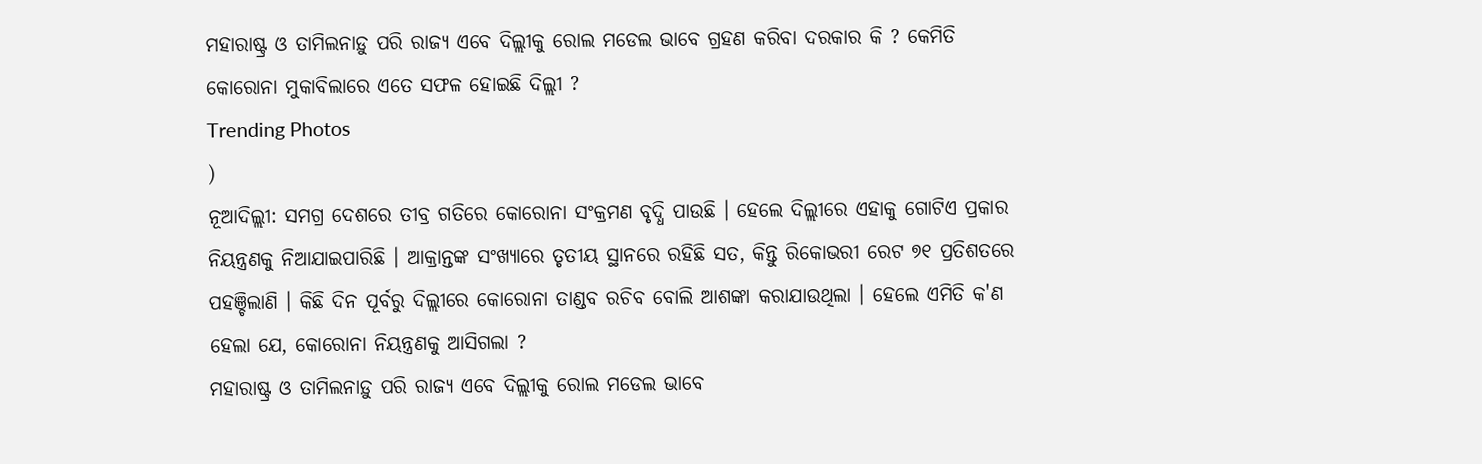ମହାରାଷ୍ଟ୍ର ଓ ତାମିଲନାଡ଼ୁ ପରି ରାଜ୍ୟ ଏବେ ଦିଲ୍ଲୀକୁ ରୋଲ ମଡେଲ ଭାବେ ଗ୍ରହଣ କରିବା ଦରକାର କି ? କେମିତି କୋରୋନା ମୁକାବିଲାରେ ଏତେ ସଫଳ ହୋଇଛି ଦିଲ୍ଲୀ ?
Trending Photos
)
ନୂଆଦିଲ୍ଲୀ: ସମଗ୍ର ଦେଶରେ ତୀବ୍ର ଗତିରେ କୋରୋନା ସଂକ୍ରମଣ ବୃଦ୍ଧି ପାଉଛି । ହେଲେ ଦିଲ୍ଲୀରେ ଏହାକୁ ଗୋଟିଏ ପ୍ରକାର ନିୟନ୍ତ୍ରଣକୁ ନିଆଯାଇପାରିଛି । ଆକ୍ରାନ୍ତଙ୍କ ସଂଖ୍ୟାରେ ତୃତୀୟ ସ୍ଥାନରେ ରହିଛି ସତ, କିନ୍ତୁ ରିକୋଭରୀ ରେଟ ୭୧ ପ୍ରତିଶତରେ ପହଞ୍ଚିଲାଣି । କିଛି ଦିନ ପୂର୍ବରୁ ଦିଲ୍ଲୀରେ କୋରୋନା ତାଣ୍ଡବ ରଚିବ ବୋଲି ଆଶଙ୍କା କରାଯାଉଥିଲା । ହେଲେ ଏମିତି କ'ଣ ହେଲା ଯେ, କୋରୋନା ନିୟନ୍ତ୍ରଣକୁ ଆସିଗଲା ?
ମହାରାଷ୍ଟ୍ର ଓ ତାମିଲନାଡ଼ୁ ପରି ରାଜ୍ୟ ଏବେ ଦିଲ୍ଲୀକୁ ରୋଲ ମଡେଲ ଭାବେ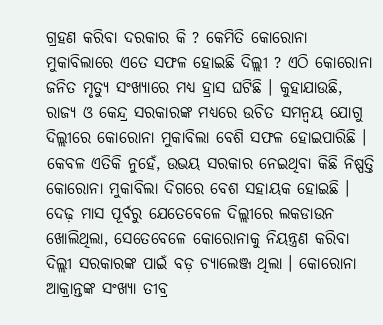ଗ୍ରହଣ କରିବା ଦରକାର କି ? କେମିତି କୋରୋନା ମୁକାବିଲାରେ ଏତେ ସଫଳ ହୋଇଛି ଦିଲ୍ଲୀ ? ଏଠି କୋରୋନା ଜନିତ ମୃତ୍ୟୁ ସଂଖ୍ୟାରେ ମଧ୍ୟ ହ୍ରାସ ଘଟିଛି । କୁହାଯାଉଛି, ରାଜ୍ୟ ଓ କେନ୍ଦ୍ର ସରକାରଙ୍କ ମଧ୍ୟରେ ଉଚିତ ସମନ୍ୱୟ ଯୋଗୁ ଦିଲ୍ଲୀରେ କୋରୋନା ମୁକାବିଲା ବେଶି ସଫଳ ହୋଇପାରିଛି । କେବଳ ଏତିକି ନୁହେଁ, ଉଭୟ ସରକାର ନେଇଥିବା କିଛି ନିଷ୍ପତ୍ତି କୋରୋନା ମୁକାବିଲା ଦିଗରେ ବେଶ ସହାୟକ ହୋଇଛି ।
ଦେଢ଼ ମାସ ପୂର୍ବରୁ ଯେତେବେଳେ ଦିଲ୍ଲୀରେ ଲକଡାଉନ ଖୋଲିଥିଲା, ସେତେବେଳେ କୋରୋନାକୁ ନିୟନ୍ତ୍ରଣ କରିବା ଦିଲ୍ଲୀ ସରକାରଙ୍କ ପାଇଁ ବଡ଼ ଚ୍ୟାଲେଞ୍ଜ ଥିଲା । କୋରୋନା ଆକ୍ରାନ୍ତଙ୍କ ସଂଖ୍ୟା ତୀବ୍ର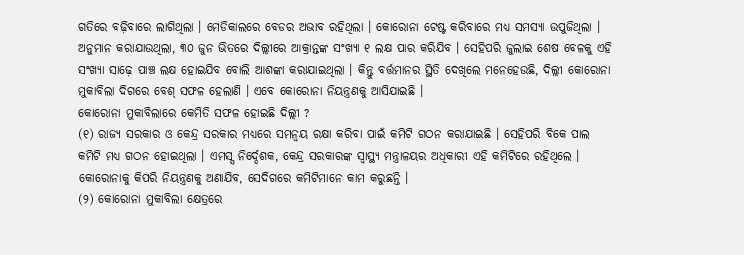ଗତିରେ ବଢ଼ିବାରେ ଲାଗିଥିଲା । ମେଡିକାଲରେ ବେଡର ଅଭାବ ରହିଥିଲା । କୋରୋନା ଟେଷ୍ଟ କରିବାରେ ମଧ୍ୟ ସମସ୍ୟା ଉପୁଜିଥିଲା । ଅନୁମାନ କରାଯାଉଥିଲା, ୩୦ ଜୁନ ଭିତରେ ଦିଲ୍ଲୀରେ ଆକ୍ରାନ୍ତଙ୍କ ସଂଖ୍ୟା ୧ ଲକ୍ଷ ପାର କରିଯିବ । ସେହିପରି ଜୁଲାଇ ଶେଷ ବେଳକୁ ଏହି ସଂଖ୍ୟା ସାଢ଼େ ପାଞ୍ଚ ଲକ୍ଷ ହୋଇଯିବ ବୋଲି ଆଶଙ୍କା କରାଯାଇଥିଲା । କିନ୍ତୁ ବର୍ତ୍ତମାନର ସ୍ଥିତି ଦେଖିଲେ ମନେହେଉଛି, ଦିଲ୍ଲୀ କୋରୋନା ମୁକାବିଲା ଦିଗରେ ବେଶ୍ ସଫଳ ହେଲାଣି । ଏବେ କୋରୋନା ନିୟନ୍ତ୍ରଣକୁ ଆସିଯାଇଛି ।
କୋରୋନା ମୁକାବିଲାରେ କେମିତି ସଫଳ ହୋଇଛି ଦିଲ୍ଲୀ ?
(୧) ରାଜ୍ୟ ସରକାର ଓ କେନ୍ଦ୍ର ସରକାର ମଧ୍ୟରେ ସମନ୍ୱୟ ରକ୍ଷା କରିବା ପାଇଁ କମିଟି ଗଠନ କରାଯାଇଛି । ସେହିପରି ବିକେ ପାଲ କମିଟି ମଧ୍ୟ ଗଠନ ହୋଇଥିଲା । ଏମସ୍ସ ନିର୍ଦ୍ଦେଶକ, କେନ୍ଦ୍ର ସରକାରଙ୍କ ସ୍ୱାସ୍ଥ୍ୟ ମନ୍ତ୍ରାଳୟର ଅଧିକାରୀ ଏହି କମିଟିରେ ରହିଥିଲେ । କୋରୋନାକୁ କିପରି ନିୟନ୍ତ୍ରଣକୁ ଅଣାଯିବ, ସେଦିଗରେ କମିଟିମାନେ କାମ କରୁଛନ୍ତି ।
(୨) କୋରୋନା ମୁକାବିଲା କ୍ଷେତ୍ରରେ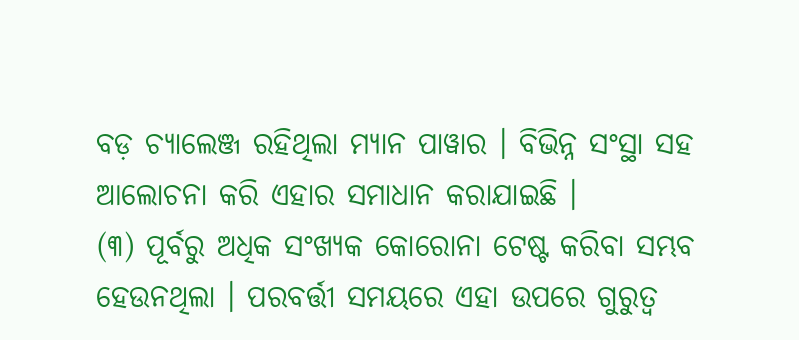ବଡ଼ ଚ୍ୟାଲେଞ୍ଜ ରହିଥିଲା ମ୍ୟାନ ପାୱାର । ବିଭିନ୍ନ ସଂସ୍ଥା ସହ ଆଲୋଚନା କରି ଏହାର ସମାଧାନ କରାଯାଇଛି ।
(୩) ପୂର୍ବରୁ ଅଧିକ ସଂଖ୍ୟକ କୋରୋନା ଟେଷ୍ଟ କରିବା ସମ୍ଭବ ହେଉନଥିଲା । ପରବର୍ତ୍ତୀ ସମୟରେ ଏହା ଉପରେ ଗୁରୁତ୍ୱ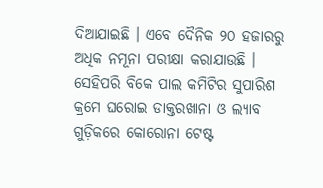ଦିଆଯାଇଛି । ଏବେ ଦୈନିକ ୨୦ ହଜାରରୁ ଅଧିକ ନମୂନା ପରୀକ୍ଷା କରାଯାଉଛି । ସେହିପରି ବିକେ ପାଲ କମିଟିର ସୁପାରିଶ କ୍ରମେ ଘରୋଇ ଡାକ୍ତରଖାନା ଓ ଲ୍ୟାବ ଗୁଡ଼ିକରେ କୋରୋନା ଟେଷ୍ଟ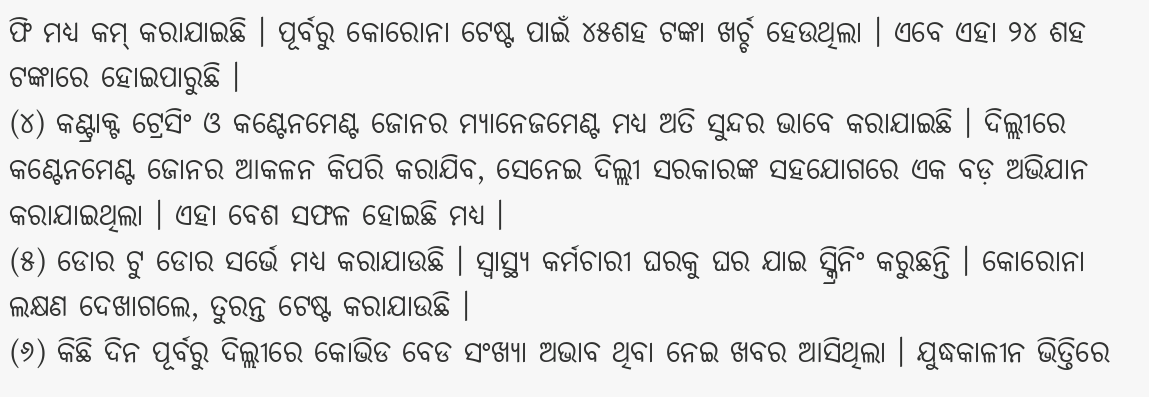ଫି ମଧ୍ୟ କମ୍ କରାଯାଇଛି । ପୂର୍ବରୁ କୋରୋନା ଟେଷ୍ଟ ପାଇଁ ୪୫ଶହ ଟଙ୍କା ଖର୍ଚ୍ଚ ହେଉଥିଲା । ଏବେ ଏହା ୨୪ ଶହ ଟଙ୍କାରେ ହୋଇପାରୁଛି ।
(୪) କଣ୍ଟ୍ରାକ୍ଟ ଟ୍ରେସିଂ ଓ କଣ୍ଟେନମେଣ୍ଟ ଜୋନର ମ୍ୟାନେଜମେଣ୍ଟ ମଧ୍ୟ ଅତି ସୁନ୍ଦର ଭାବେ କରାଯାଇଛି । ଦିଲ୍ଲୀରେ କଣ୍ଟେନମେଣ୍ଟ ଜୋନର ଆକଳନ କିପରି କରାଯିବ, ସେନେଇ ଦିଲ୍ଲୀ ସରକାରଙ୍କ ସହଯୋଗରେ ଏକ ବଡ଼ ଅଭିଯାନ କରାଯାଇଥିଲା । ଏହା ବେଶ ସଫଳ ହୋଇଛି ମଧ୍ୟ ।
(୫) ଡୋର ଟୁ ଡୋର ସର୍ଭେ ମଧ୍ୟ କରାଯାଉଛି । ସ୍ୱାସ୍ଥ୍ୟ କର୍ମଚାରୀ ଘରକୁ ଘର ଯାଇ ସ୍କ୍ରିନିଂ କରୁଛନ୍ତି । କୋରୋନା ଲକ୍ଷଣ ଦେଖାଗଲେ, ତୁରନ୍ତ ଟେଷ୍ଟ କରାଯାଉଛି ।
(୬) କିଛି ଦିନ ପୂର୍ବରୁ ଦିଲ୍ଲୀରେ କୋଭିଡ ବେଡ ସଂଖ୍ୟା ଅଭାବ ଥିବା ନେଇ ଖବର ଆସିଥିଲା । ଯୁଦ୍ଧକାଳୀନ ଭିତ୍ତିରେ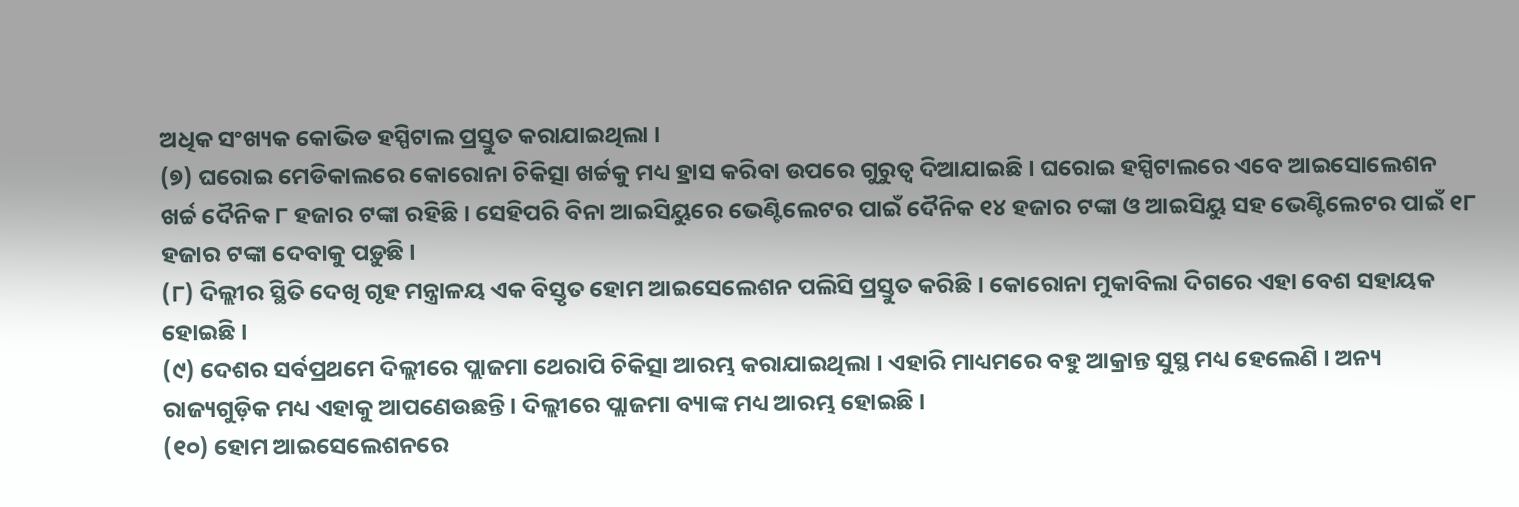ଅଧିକ ସଂଖ୍ୟକ କୋଭିଡ ହସ୍ପିଟାଲ ପ୍ରସ୍ତୁତ କରାଯାଇଥିଲା ।
(୭) ଘରୋଇ ମେଡିକାଲରେ କୋରୋନା ଚିକିତ୍ସା ଖର୍ଚ୍ଚକୁ ମଧ୍ୟ ହ୍ରାସ କରିବା ଉପରେ ଗୁରୁତ୍ୱ ଦିଆଯାଇଛି । ଘରୋଇ ହସ୍ପିଟାଲରେ ଏବେ ଆଇସୋଲେଶନ ଖର୍ଚ୍ଚ ଦୈନିକ ୮ ହଜାର ଟଙ୍କା ରହିଛି । ସେହିପରି ବିନା ଆଇସିୟୁରେ ଭେଣ୍ଟିଲେଟର ପାଇଁ ଦୈନିକ ୧୪ ହଜାର ଟଙ୍କା ଓ ଆଇସିୟୁ ସହ ଭେଣ୍ଟିଲେଟର ପାଇଁ ୧୮ ହଜାର ଟଙ୍କା ଦେବାକୁ ପଡ଼ୁଛି ।
(୮) ଦିଲ୍ଲୀର ସ୍ଥିତି ଦେଖି ଗୃହ ମନ୍ତ୍ରାଳୟ ଏକ ବିସ୍ତୃତ ହୋମ ଆଇସେଲେଶନ ପଲିସି ପ୍ରସ୍ତୁତ କରିଛି । କୋରୋନା ମୁକାବିଲା ଦିଗରେ ଏହା ବେଶ ସହାୟକ ହୋଇଛି ।
(୯) ଦେଶର ସର୍ବପ୍ରଥମେ ଦିଲ୍ଲୀରେ ପ୍ଲାଜମା ଥେରାପି ଚିକିତ୍ସା ଆରମ୍ଭ କରାଯାଇଥିଲା । ଏହାରି ମାଧ୍ୟମରେ ବହୁ ଆକ୍ରାନ୍ତ ସୁସ୍ଥ ମଧ୍ୟ ହେଲେଣି । ଅନ୍ୟ ରାଜ୍ୟଗୁଡ଼ିକ ମଧ୍ୟ ଏହାକୁ ଆପଣେଉଛନ୍ତି । ଦିଲ୍ଲୀରେ ପ୍ଲାଜମା ବ୍ୟାଙ୍କ ମଧ୍ୟ ଆରମ୍ଭ ହୋଇଛି ।
(୧୦) ହୋମ ଆଇସେଲେଶନରେ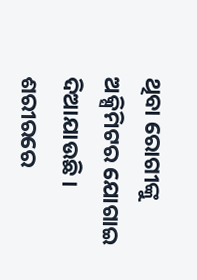ଥିବା ରୋଗୀଙ୍କୁ ଅକ୍ସିମିଟର ଯୋଗାଇ ଦିଆଯାଉଛି । ଶରୀରରେ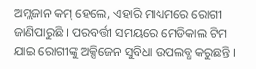ଅମ୍ଲଜାନ କମ୍ ହେଲେ, ଏହାରି ମାଧ୍ୟମରେ ରୋଗୀ ଜାଣିପାରୁଛି । ପରବର୍ତ୍ତୀ ସମୟରେ ମେଡିକାଲ ଟିମ ଯାଇ ରୋଗୀଙ୍କୁ ଅକ୍ସିଜେନ ସୁବିଧା ଉପଲବ୍ଧ କରୁଛନ୍ତି ।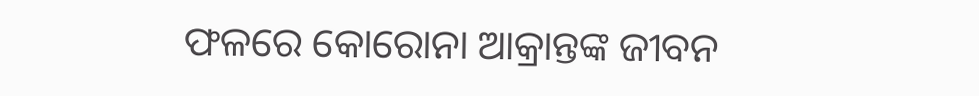ଫଳରେ କୋରୋନା ଆକ୍ରାନ୍ତଙ୍କ ଜୀବନ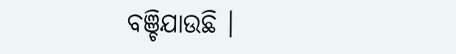ବଞ୍ଚିଯାଉଛି ।